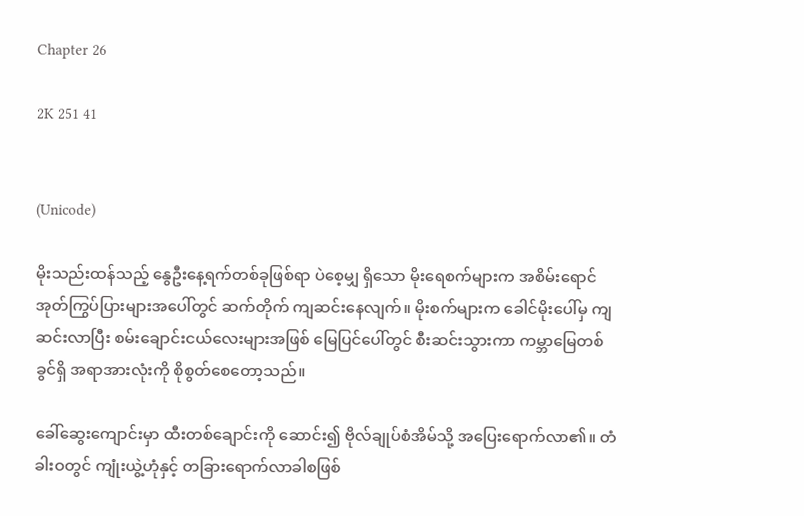Chapter 26

2K 251 41


(Unicode)

မိုးသည်းထန်သည့် နွေဦးနေ့ရက်တစ်ခုဖြစ်ရာ ပဲစေ့မျှ ရှိသော မိုးရေစက်များက အစိမ်းရောင်အုတ်ကြွပ်ပြားများအပေါ်တွင် ဆက်တိုက် ကျဆင်းနေလျက်။ မိုးစက်များက ခေါင်မိုးပေါ်မှ ကျဆင်းလာပြီး စမ်းချောင်းငယ်လေးများအဖြစ် မြေပြင်ပေါ်တွင် စီးဆင်းသွားကာ ကမ္ဘာမြေတစ်ခွင်ရှိ အရာအားလုံးကို စိုစွတ်စေတော့သည်။

ခေါ်ဆွေးကျောင်းမှာ ထီးတစ်‌ချောင်းကို ဆောင်း၍ ဗိုလ်ချုပ်စံအိမ်သို့ အပြေးရောက်လာ၏။ တံခါးဝတွင် ကျုံးယွဲ့ဟုံနှင့် တခြားရောက်လာခါစဖြစ်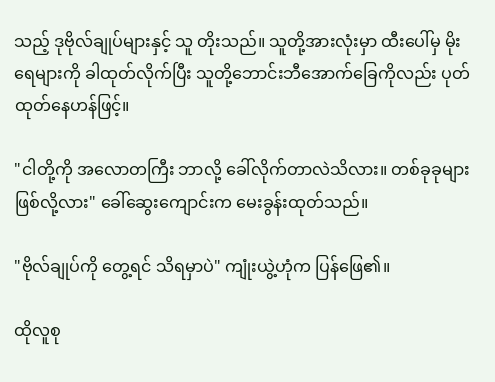သည့် ဒုဗိုလ်ချုပ်များနှင့် သူ တိုးသည်။ သူတို့အားလုံးမှာ ထီးပေါ်မှ မိုးရေများကို ခါထုတ်လိုက်ပြီး သူတို့ဘောင်းဘီအောက်ခြေကိုလည်း ပုတ်ထုတ်နေဟန်ဖြင့်။

"ငါတို့ကို အလောတကြီး ‌ဘာလို့ ခေါ်လိုက်တာလဲသိလား။ တစ်ခုခုများ ဖြစ်လို့လား" ခေါ်ဆွေးကျောင်းက မေးခွန်းထုတ်သည်။

"ဗိုလ်ချုပ်ကို တွေ့ရင် သိရမှာပဲ" ကျုံးယွဲ့ဟုံက ပြန်ဖြေ၏။

ထိုလူစု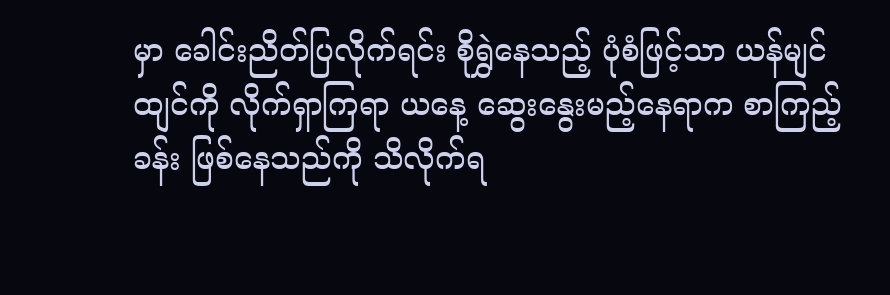မှာ ခေါင်းညိတ်ပြလိုက်ရင်း စိုရွှဲနေသည့် ပုံစံဖြင့်သာ ယန်မျင်ထျင်ကို လိုက်ရှာကြရာ ယနေ့ ဆွေးနွေးမည့်နေရာက စာကြည့်ခန်း ဖြစ်နေသည်ကို သိလိုက်ရ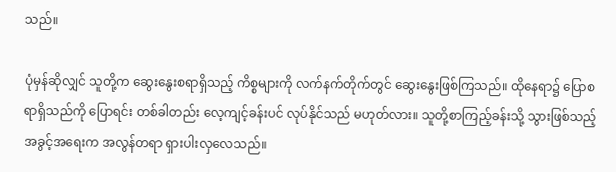သည်။

ပုံမှန်ဆိုလျှင် သူတို့က ဆွေးနွေးစရာရှိသည့် ကိစ္စများကို လက်နက်တိုက်တွင် ဆွေးနွေးဖြစ်ကြသည်။ ထိုနေရာ၌ ပြောစရာရှိသည်ကို ပြောရင်း တစ်ခါတည်း လေ့ကျင့်ခန်းပင် လုပ်နိုင်သည် မဟုတ်လား။ သူတို့စာကြည့်ခန်းသို့ သွားဖြစ်သည့် အခွင့်အရေးက အလွန်တရာ ရှားပါးလှလေသည်။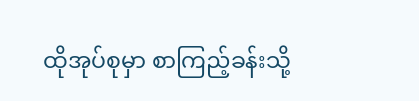ထိုအုပ်စုမှာ စာကြည့်ခန်းသို့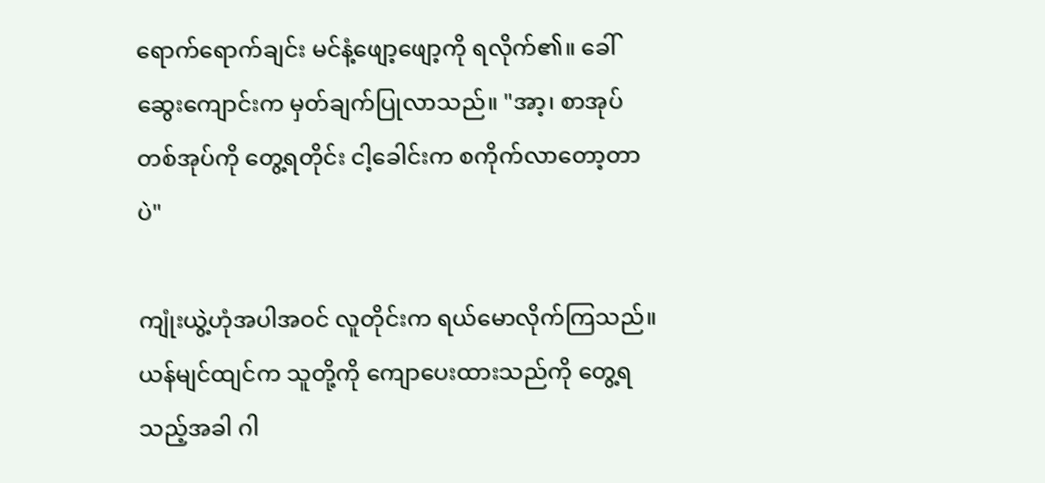ရောက်ရောက်ချင်း မင်နံ့ဖျော့ဖျော့ကို ရလိုက်၏။ ခေါ်ဆွေးကျောင်းက မှတ်ချက်ပြုလာသည်။ "အာ့၊ စာအုပ်တစ်အုပ်ကို တွေ့ရတိုင်း ငါ့ခေါင်းက စကိုက်လာတော့တာပဲ"

ကျုံးယွဲ့ဟုံအပါအဝင် လူတိုင်းက ရယ်မောလိုက်ကြသည်။ ယန်မျင်ထျင်က သူတို့ကို ကျောပေးထားသည်ကို တွေ့ရသည့်အခါ ဂါ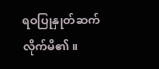ရဝပြုနှုတ်ဆက်လိုက်မိ၏။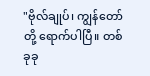"ဗိုလ်ချုပ်၊ ကျွန်တော်တို့ ရောက်ပါပြီ။ တစ်ခုခု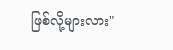ဖြစ်လို့များလား"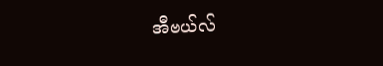အီဗယ်လ်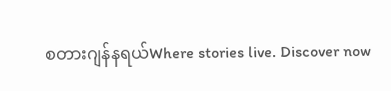စတားဂျန်နရယ်Where stories live. Discover now